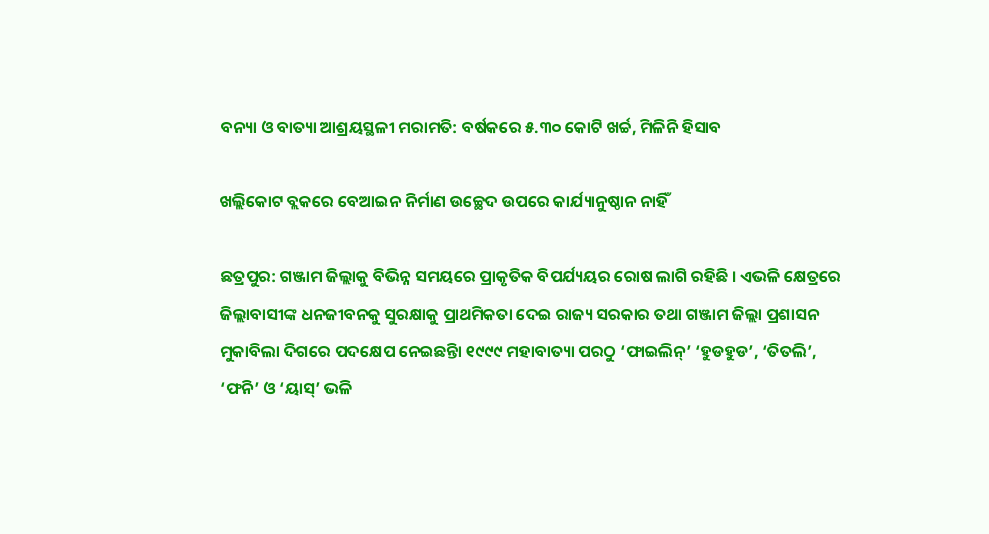ବନ୍ୟା ଓ ବାତ୍ୟା ଆଶ୍ରୟସ୍ଥଳୀ ମରାମତି: ବର୍ଷକରେ ୫.୩୦ କୋଟି ଖର୍ଚ୍ଚ, ମିଳିନି ହିସାବ

ଖଲ୍ଲିକୋଟ ବ୍ଲକରେ ବେଆଇନ ନିର୍ମାଣ ଉଚ୍ଛେଦ ଉପରେ କାର୍ଯ୍ୟାନୁଷ୍ଠାନ ନାହିଁ

ଛତ୍ରପୁର: ଗଞ୍ଜାମ ଜିଲ୍ଲାକୁ ବିଭିନ୍ନ ସମୟରେ ପ୍ରାକୃତିକ ବିପର୍ଯ୍ୟୟର ରୋଷ ଲାଗି ରହିଛି । ଏଭଳି କ୍ଷେତ୍ରରେ ଜିଲ୍ଲାବାସୀଙ୍କ ଧନଜୀବନକୁ ସୁରକ୍ଷାକୁ ପ୍ରାଥମିକତା ଦେଇ ରାଜ୍ୟ ସରକାର ତଥା ଗଞ୍ଜାମ ଜିଲ୍ଲା ପ୍ରଶାସନ ମୁକାବିଲା ଦିଗରେ ପଦକ୍ଷେପ ନେଇଛନ୍ତିା ୧୯୯୯ ମହାବାତ୍ୟା ପରଠୁ ‘ଫାଇଲିନ୍’ ‘ହୁଡହୁଡ’, ‘ତିତଲି’, ‘ଫନି’ ଓ ‘ୟାସ୍’ ଭଳି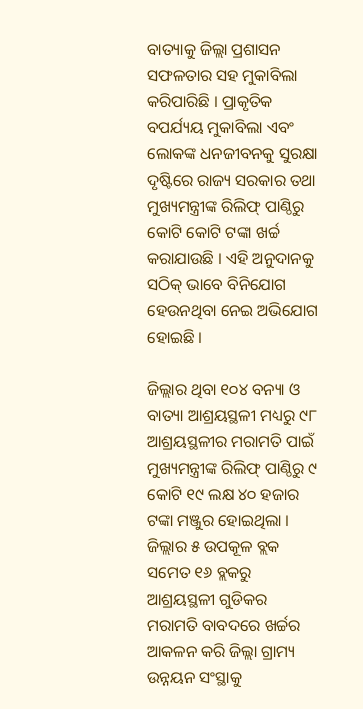ବାତ୍ୟାକୁ ଜିଲ୍ଲା ପ୍ରଶାସନ ସଫଳତାର ସହ ମୁକାବିଲା କରିପାରିଛି । ପ୍ରାକୃତିକ ବପର୍ଯ୍ୟୟ ମୁକାବିଲା ଏବଂ ଲୋକଙ୍କ ଧନଜୀବନକୁ ସୁରକ୍ଷା ଦୃଷ୍ଟିରେ ରାଜ୍ୟ ସରକାର ତଥା ମୁଖ୍ୟମନ୍ତ୍ରୀଙ୍କ ରିଲିଫ୍ ପାଣ୍ଠିରୁ କୋଟି କୋଟି ଟଙ୍କା ଖର୍ଚ୍ଚ କରାଯାଉଛି । ଏହି ଅନୁଦାନକୁ ସଠିକ୍ ଭାବେ ବିନିଯୋଗ ହେଉନଥିବା ନେଇ ଅଭିଯୋଗ ହୋଇଛି ।

ଜିଲ୍ଲାର ଥିବା ୧୦୪ ବନ୍ୟା ଓ ବାତ୍ୟା ଆଶ୍ରୟସ୍ଥଳୀ ମଧ୍ୟରୁ ୯୮ ଆଶ୍ରୟସ୍ଥଳୀର ମରାମତି ପାଇଁ ମୁଖ୍ୟମନ୍ତ୍ରୀଙ୍କ ରିଲିଫ୍ ପାଣ୍ଠିରୁ ୯ କୋଟି ୧୯ ଲକ୍ଷ ୪୦ ହଜାର ଟଙ୍କା ମଞ୍ଜୁର ହୋଇଥିଲା । ଜିଲ୍ଲାର ୫ ଉପକୂଳ ବ୍ଲକ ସମେତ ୧୬ ବ୍ଲକରୁ ଆଶ୍ରୟସ୍ଥଳୀ ଗୁଡିକର ମରାମତି ବାବଦରେ ଖର୍ଚ୍ଚର ଆକଳନ କରି ଜିଲ୍ଲା ଗ୍ରାମ୍ୟ ଉନ୍ନୟନ ସଂସ୍ଥାକୁ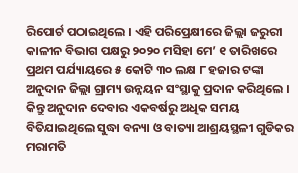ରିପୋର୍ଟ ପଠାଇଥିଲେ । ଏହି ପରିପ୍ରେକ୍ଷୀରେ ଜିଲ୍ଲା ଜରୁରୀ କାଳୀନ ବିଭାଗ ପକ୍ଷରୁ ୨୦୨୦ ମସିହା ମେ’ ୧ ତାରିଖରେ ପ୍ରଥମ ପର୍ଯ୍ୟାୟରେ ୫ କୋଟି ୩୦ ଲକ୍ଷ ୮ ହଜାର ଟଙ୍କା ଅନୁଦାନ ଜିଲ୍ଲା ଗ୍ରାମ୍ୟ ଉନ୍ନୟନ ସଂସ୍ଥାକୁ ପ୍ରଦାନ କରିଥିଲେ । କିନ୍ତୁ ଅନୁଦାନ ଦେବାର ଏକବର୍ଷରୁ ଅଧିକ ସମୟ ବିତିଯାଇଥିଲେ ସୁଦ୍ଧା ବନ୍ୟା ଓ ବାତ୍ୟା ଆଶ୍ରୟସ୍ଥଳୀ ଗୁଡିକର ମରାମତି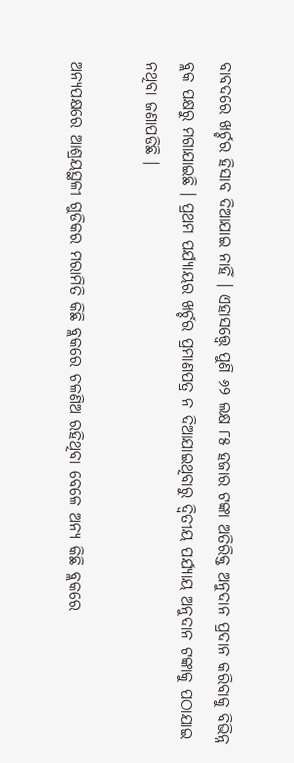ବାବଦରେ ଖର୍ଚ୍ଚର ହିସାବ ଦିଆଯାଇ ନାହିଁ । ଏହାସତ୍ତ୍ୱେ ପୁଣି ୬୨ ଲକ୍ଷ ୮୫ ହଜାର ଟଙ୍କା ଅତିରିକ୍ତ ଅନୁଦାନ ପ୍ରଦାନ କରିବାକୁ ବିଭିନ୍ନ ବ୍ଲକ ପକ୍ଷରୁ ମଗାଯାଇଛି । ପ୍ରଥମ ପର୍ଯ୍ୟାୟର ଖର୍ଚ୍ଚର ପ୍ରମାଣପତ୍ର ନ ଦିଆଯାଇଥିବାରୁ ଦ୍ୱିତୀୟ ପର୍ଯ୍ୟାୟ ଅନୁଦାନ ଟଙ୍କାକୁ ପଠାଯାଇ ନଥିବା ଜଣାପଡିଛି ।

ଅନ୍ୟପକ୍ଷରେ ଆଶ୍ରୟସ୍ଥଳୀ ଗୁଡିକର ମରାମିତି କିଛି ବ୍ଲକରେ ଚଳଣିଅ ରହିଥିବା ବେଳେ ଅନ୍ୟ କିଛି ବ୍ଲକରେ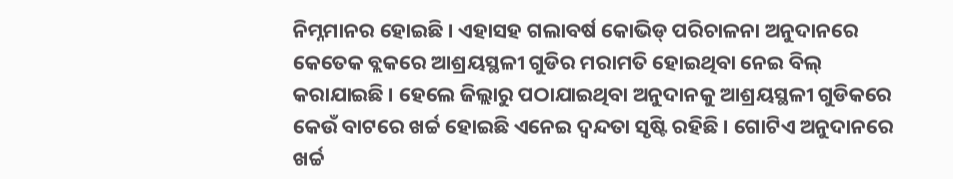ନିମ୍ନମାନର ହୋଇଛି । ଏହାସହ ଗଲାବର୍ଷ କୋଭିଡ୍ ପରିଚାଳନା ଅନୁଦାନରେ କେତେକ ବ୍ଲକରେ ଆଶ୍ରୟସ୍ଥଳୀ ଗୁଡିର ମରାମତି ହୋଇଥିବା ନେଇ ବିଲ୍ କରାଯାଇଛି । ହେଲେ ଜିଲ୍ଲାରୁ ପଠାଯାଇଥିବା ଅନୁଦାନକୁ ଆଶ୍ରୟସ୍ଥଳୀ ଗୁଡିକରେ କେଉଁ ବାଟରେ ଖର୍ଚ୍ଚ ହୋଇଛି ଏନେଇ ଦ୍ୱନ୍ଦତା ସୃଷ୍ଟି ରହିଛି । ଗୋଟିଏ ଅନୁଦାନରେ ଖର୍ଚ୍ଚ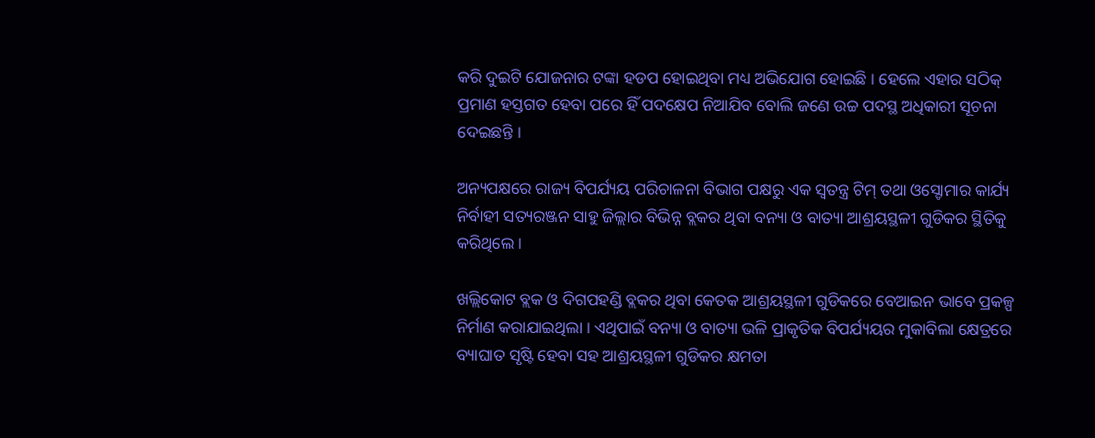କରି ଦୁଇଟି ଯୋଜନାର ଟଙ୍କା ହଡପ ହୋଇଥିବା ମଧ୍ୟ ଅଭିଯୋଗ ହୋଇଛି । ହେଲେ ଏହାର ସଠିକ୍ ପ୍ରମାଣ ହସ୍ତଗତ ହେବା ପରେ ହିଁ ପଦକ୍ଷେପ ନିଆଯିବ ବୋଲି ଜଣେ ଉଚ୍ଚ ପଦସ୍ଥ ଅଧିକାରୀ ସୂଚନା ଦେଇଛନ୍ତି ।

ଅନ୍ୟପକ୍ଷରେ ରାଜ୍ୟ ବିପର୍ଯ୍ୟୟ ପରିଚାଳନା ବିଭାଗ ପକ୍ଷରୁ ଏକ ସ୍ୱତନ୍ତ୍ର ଟିମ୍ ତଥା ଓସ୍ଡୋମାର କାର୍ଯ୍ୟ ନିର୍ବାହୀ ସତ୍ୟରଞ୍ଜନ ସାହୁ ଜିଲ୍ଲାର ବିଭିନ୍ନ ବ୍ଲକର ଥିବା ବନ୍ୟା ଓ ବାତ୍ୟା ଆଶ୍ରୟସ୍ଥଳୀ ଗୁଡିକର ସ୍ଥିତିକୁ କରିଥିଲେ ।

ଖଲ୍ଲିକୋଟ ବ୍ଲକ ଓ ଦିଗପହଣ୍ଡି ବ୍ଲକର ଥିବା କେତକ ଆଶ୍ରୟସ୍ଥଳୀ ଗୁଡିକରେ ବେଆଇନ ଭାବେ ପ୍ରକଳ୍ପ ନିର୍ମାଣ କରାଯାଇଥିଲା । ଏଥିପାଇଁ ବନ୍ୟା ଓ ବାତ୍ୟା ଭଳି ପ୍ରାକୃତିକ ବିପର୍ଯ୍ୟୟର ମୁକାବିଲା କ୍ଷେତ୍ରରେ ବ୍ୟାଘାତ ସୃଷ୍ଟି ହେବା ସହ ଆଶ୍ରୟସ୍ଥଳୀ ଗୁଡିକର କ୍ଷମତା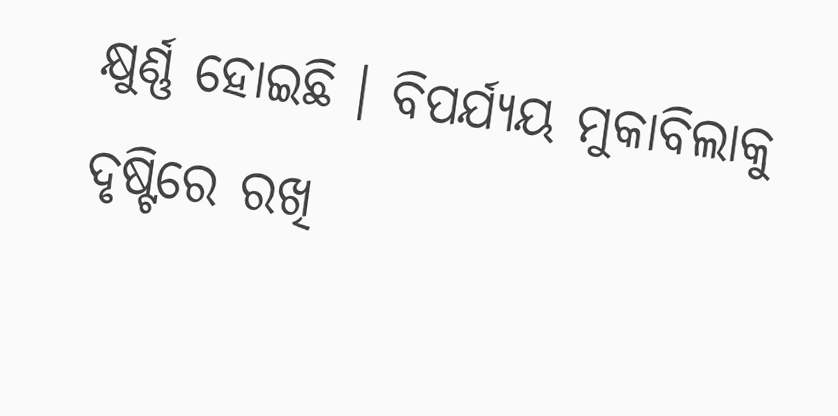କ୍ଷୁର୍ଣ୍ଣ ହୋଇଛି । ବିପର୍ଯ୍ୟୟ ମୁକାବିଲାକୁ ଦୃଷ୍ଟିରେ ରଖି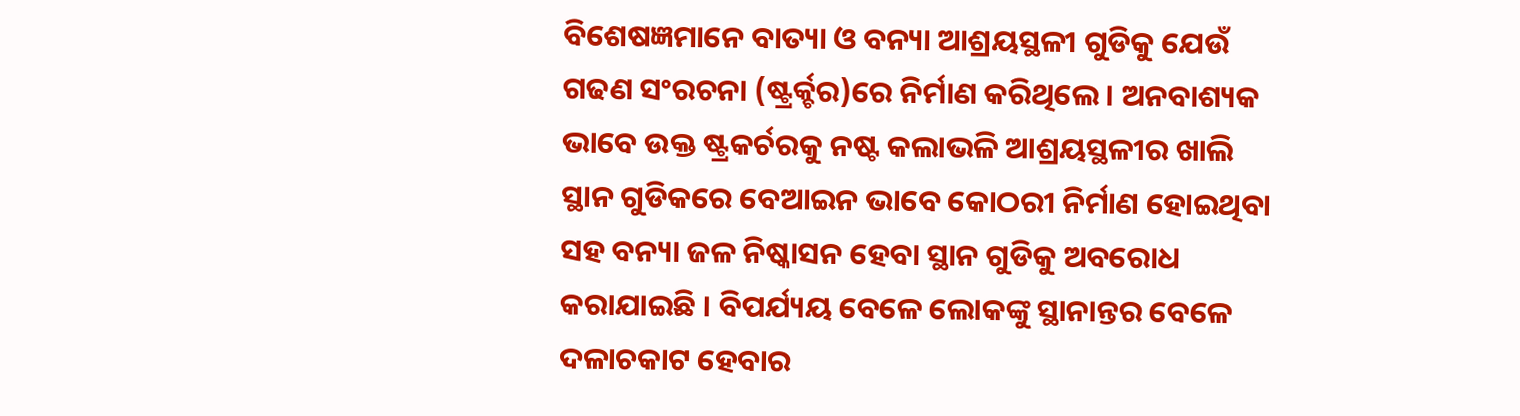ବିଶେଷଜ୍ଞମାନେ ବାତ୍ୟା ଓ ବନ୍ୟା ଆଶ୍ରୟସ୍ଥଳୀ ଗୁଡିକୁ ଯେଉଁ ଗଢଣ ସଂରଚନା (ଷ୍ଟ୍ରର୍କ୍ଚର)ରେ ନିର୍ମାଣ କରିଥିଲେ । ଅନବାଶ୍ୟକ ଭାବେ ଉକ୍ତ ଷ୍ଟ୍ରକର୍ଚରକୁ ନଷ୍ଟ କଲାଭଳି ଆଶ୍ରୟସ୍ଥଳୀର ଖାଲି ସ୍ଥାନ ଗୁଡିକରେ ବେଆଇନ ଭାବେ କୋଠରୀ ନିର୍ମାଣ ହୋଇଥିବା ସହ ବନ୍ୟା ଜଳ ନିଷ୍କାସନ ହେବା ସ୍ଥାନ ଗୁଡିକୁ ଅବରୋଧ କରାଯାଇଛି । ବିପର୍ଯ୍ୟୟ ବେଳେ ଲୋକଙ୍କୁ ସ୍ଥାନାନ୍ତର ବେଳେ ଦଳାଚକାଟ ହେବାର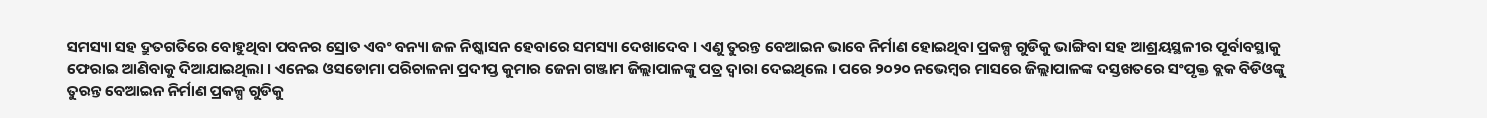ସମସ୍ୟା ସହ ଦ୍ରୁତଗତିରେ ବୋହୁଥିବା ପବନର ସ୍ରୋତ ଏବଂ ବନ୍ୟା ଜଳ ନିଷ୍କାସନ ହେବାରେ ସମସ୍ୟା ଦେଖାଦେବ । ଏଣୁ ତୁରନ୍ତ ବେଆଇନ ଭାବେ ନିର୍ମାଣ ହୋଇଥିବା ପ୍ରକଳ୍ପ ଗୁଡିକୁ ଭାଙ୍ଗିବା ସହ ଆଶ୍ରୟସ୍ଥଳୀର ପୂର୍ବାବସ୍ଥାକୁ ଫେରାଇ ଆଣିବାକୁ ଦିଆଯାଇଥିଲା । ଏନେଇ ଓସଡୋମା ପରିଚାଳନା ପ୍ରଦୀପ୍ତ କୁମାର ଜେନା ଗଞ୍ଜାମ ଜିଲ୍ଲାପାଳଙ୍କୁ ପତ୍ର ଦ୍ୱାରା ଦେଇଥିଲେ । ପରେ ୨୦୨୦ ନଭେମ୍ବର ମାସରେ ଜିଲ୍ଲାପାଳଙ୍କ ଦସ୍ତଖତରେ ସଂପୃକ୍ତ ବ୍ଲକ ବିଡିଓଙ୍କୁ ତୁରନ୍ତ ବେଆଇନ ନିର୍ମାଣ ପ୍ରକଳ୍ପ ଗୁଡିକୁ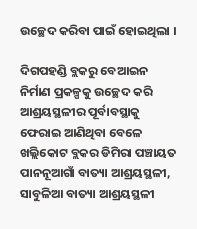ଉଚ୍ଛେଦ କରିବା ପାଇଁ ହୋଇଥିଲା ।

ଦିଗପହଣ୍ଡି ବ୍ଲକରୁ ବେଆଇନ ନିର୍ମାଣ ପ୍ରକଳ୍ପକୁ ଉଚ୍ଛେଦ କରି ଆଶ୍ରୟସ୍ଥଳୀର ପୂର୍ବାବସ୍ଥାକୁ ଫେରାଇ ଆଣିଥିବା ବେଳେ ଖଲ୍ଲିକୋଟ ବ୍ଲକର ଡିମିରା ପଞ୍ଚାୟତ ପାନନୂଆଗାଁ ବାତ୍ୟା ଆଶ୍ରୟସ୍ଥଳୀ, ସାବୁଳିଆ ବାତ୍ୟା ଆଶ୍ରୟସ୍ଥଳୀ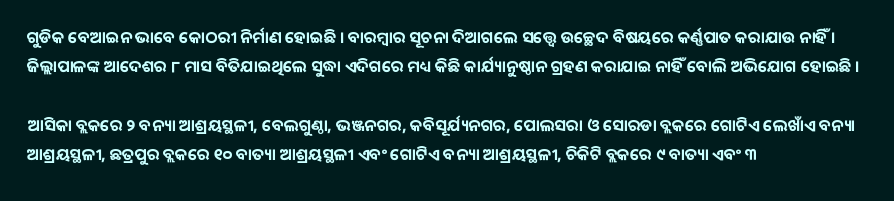ଗୁଡିକ ବେଆଇନ ଭାବେ କୋଠରୀ ନିର୍ମାଣ ହୋଇଛି । ବାରମ୍ବାର ସୂଚନା ଦିଆଗଲେ ସତ୍ତ୍ୱେ ଉଚ୍ଛେଦ ବିଷୟରେ କର୍ଣ୍ଣପାତ କରାଯାଉ ନାହିଁ । ଜିଲ୍ଲାପାଳଙ୍କ ଆଦେଶର ୮ ମାସ ବିତିଯାଇଥିଲେ ସୁଦ୍ଧା ଏଦିଗରେ ମଧ୍ୟ କିଛି କାର୍ଯ୍ୟାନୁଷ୍ଠାନ ଗ୍ରହଣ କରାଯାଇ ନାହିଁ ବୋଲି ଅଭିଯୋଗ ହୋଇଛି ।

ଆସିକା ବ୍ଲକରେ ୨ ବନ୍ୟା ଆଶ୍ରୟସ୍ଥଳୀ, ବେଲଗୁଣ୍ଠା, ଭଞ୍ଜନଗର, କବିସୂର୍ଯ୍ୟନଗର, ପୋଲସରା ଓ ସୋରଡା ବ୍ଲକରେ ଗୋଟିଏ ଲେଖାଁଏ ବନ୍ୟା ଆଶ୍ରୟସ୍ଥଳୀ, ଛତ୍ରପୁର ବ୍ଲକରେ ୧୦ ବାତ୍ୟା ଆଶ୍ରୟସ୍ଥଳୀ ଏବଂ ଗୋଟିଏ ବନ୍ୟା ଆଶ୍ରୟସ୍ଥଳୀ, ଚିକିଟି ବ୍ଲକରେ ୯ ବାତ୍ୟା ଏବଂ ୩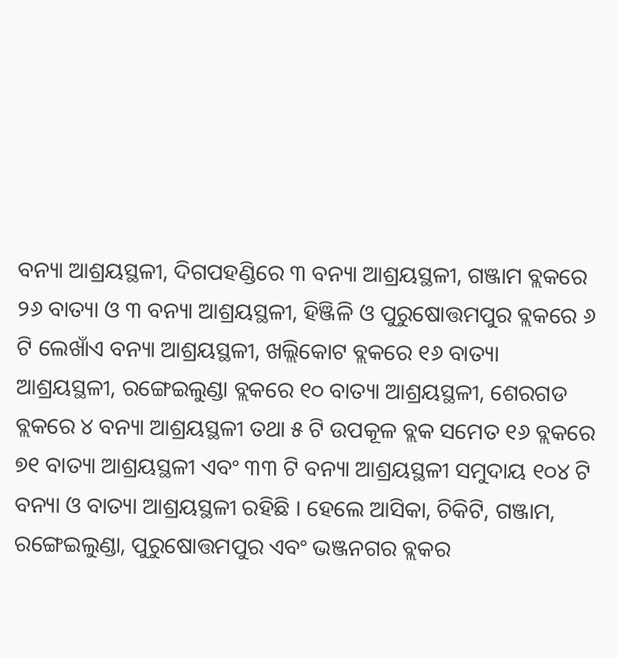ବନ୍ୟା ଆଶ୍ରୟସ୍ଥଳୀ, ଦିଗପହଣ୍ଡିରେ ୩ ବନ୍ୟା ଆଶ୍ରୟସ୍ଥଳୀ, ଗଞ୍ଜାମ ବ୍ଲକରେ ୨୬ ବାତ୍ୟା ଓ ୩ ବନ୍ୟା ଆଶ୍ରୟସ୍ଥଳୀ, ହିଞ୍ଜିଳି ଓ ପୁରୁଷୋତ୍ତମପୁର ବ୍ଲକରେ ୬ ଟି ଲେଖାଁଏ ବନ୍ୟା ଆଶ୍ରୟସ୍ଥଳୀ, ଖଲ୍ଲିକୋଟ ବ୍ଲକରେ ୧୬ ବାତ୍ୟା ଆଶ୍ରୟସ୍ଥଳୀ, ରଙ୍ଗେଇଲୁଣ୍ଡା ବ୍ଲକରେ ୧୦ ବାତ୍ୟା ଆଶ୍ରୟସ୍ଥଳୀ, ଶେରଗଡ ବ୍ଲକରେ ୪ ବନ୍ୟା ଆଶ୍ରୟସ୍ଥଳୀ ତଥା ୫ ଟି ଉପକୂଳ ବ୍ଲକ ସମେତ ୧୬ ବ୍ଲକରେ ୭୧ ବାତ୍ୟା ଆଶ୍ରୟସ୍ଥଳୀ ଏବଂ ୩୩ ଟି ବନ୍ୟା ଆଶ୍ରୟସ୍ଥଳୀ ସମୁଦାୟ ୧୦୪ ଟି ବନ୍ୟା ଓ ବାତ୍ୟା ଆଶ୍ରୟସ୍ଥଳୀ ରହିଛି । ହେଲେ ଆସିକା, ଚିକିଟି, ଗଞ୍ଜାମ, ରଙ୍ଗେଇଲୁଣ୍ଡା, ପୁରୁଷୋତ୍ତମପୁର ଏବଂ ଭଞ୍ଜନଗର ବ୍ଲକର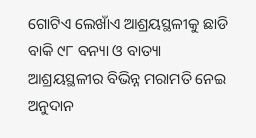ଗୋଟିଏ ଲେଖାଁଏ ଆଶ୍ରୟସ୍ଥଳୀକୁ ଛାଡି ବାକି ୯୮ ବନ୍ୟା ଓ ବାତ୍ୟା ଆଶ୍ରୟସ୍ଥଳୀର ବିଭିନ୍ନ ମରାମତି ନେଇ ଅନୁଦାନ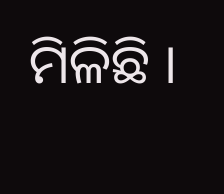ମିଳିଛି ।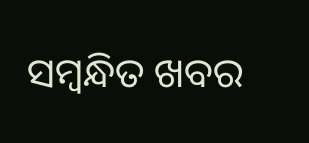ସମ୍ବନ୍ଧିତ ଖବର